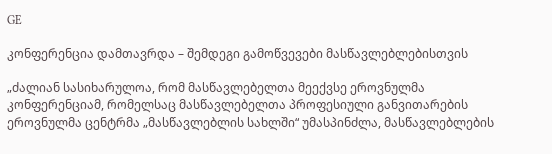GE

კონფერენცია დამთავრდა – შემდეგი გამოწვევები მასწავლებლებისთვის

„ძალიან სასიხარულოა, რომ მასწავლებელთა მეექვსე ეროვნულმა კონფერენციამ, რომელსაც მასწავლებელთა პროფესიული განვითარების ეროვნულმა ცენტრმა „მასწავლებლის სახლში“ უმასპინძლა, მასწავლებლების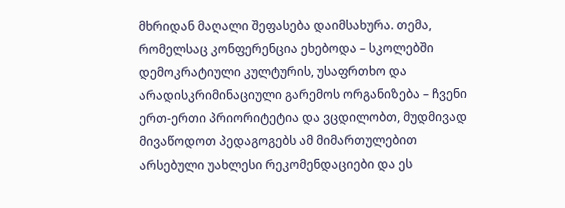მხრიდან მაღალი შეფასება დაიმსახურა. თემა, რომელსაც კონფერენცია ეხებოდა – სკოლებში დემოკრატიული კულტურის, უსაფრთხო და არადისკრიმინაციული გარემოს ორგანიზება – ჩვენი ერთ-ერთი პრიორიტეტია და ვცდილობთ, მუდმივად მივაწოდოთ პედაგოგებს ამ მიმართულებით არსებული უახლესი რეკომენდაციები და ეს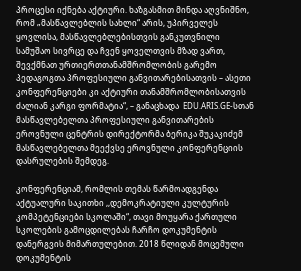პროცესი იქნება აქტიური. ხაზგასმით მინდა აღვნიშნო, რომ „მასწავლებლის სახლი“ არის, უპირველეს ყოვლისა, მასწავლებლებისთვის განკუთვნილი სამუშაო სივრცე და ჩვენ ყოველთვის მზად ვართ, შევქმნათ ურთიერთთანამშრომლობის გარემო პედაგოგთა პროფესიული განვითარებისათვის – ასეთი კონფერენციები კი აქტიური თანამშრომლობისათვის ძალიან კარგი ფორმატია“, – განაცხადა  EDU.ARIS.GE-სთან მასწავლებელთა პროფესიული განვითარების ეროვნული ცენტრის დირექტორმა ბერიკა შუკაკიძემ მასწავლებელთა მეექვსე ეროვნული კონფერენციის დასრულების შემდეგ.

კონფერენციამ, რომლის თემას წარმოადგენდა აქტუალური საკითხი ,,დემოკრატიული კულტურის კომპეტენციები სკოლაში“, თავი მოუყარა ქართული სკოლების გამოცდილებას ჩარჩო დოკუმენტის დანერგვის მიმართულებით. 2018 წლიდან მოცემული დოკუმენტის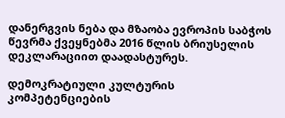დანერგვის ნება და მზაობა ევროპის საბჭოს წევრმა ქვეყნებმა 2016 წლის ბრიუსელის დეკლარაციით დაადასტურეს.

დემოკრატიული კულტურის კომპეტენციების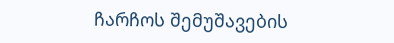ჩარჩოს შემუშავების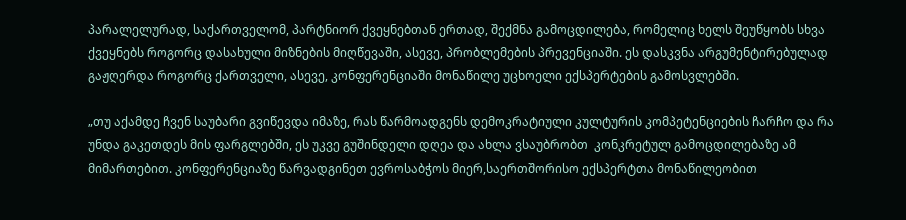პარალელურად, საქართველომ, პარტნიორ ქვეყნებთან ერთად, შექმნა გამოცდილება, რომელიც ხელს შეუწყობს სხვა ქვეყნებს როგორც დასახული მიზნების მიღწევაში, ასევე, პრობლემების პრევენციაში. ეს დასკვნა არგუმენტირებულად გაჟღერდა როგორც ქართველი, ასევე, კონფერენციაში მონაწილე უცხოელი ექსპერტების გამოსვლებში.

„თუ აქამდე ჩვენ საუბარი გვიწევდა იმაზე, რას წარმოადგენს დემოკრატიული კულტურის კომპეტენციების ჩარჩო და რა უნდა გაკეთდეს მის ფარგლებში, ეს უკვე გუშინდელი დღეა და ახლა ვსაუბრობთ  კონკრეტულ გამოცდილებაზე ამ მიმართებით. კონფერენციაზე წარვადგინეთ ევროსაბჭოს მიერ,საერთშორისო ექსპერტთა მონაწილეობით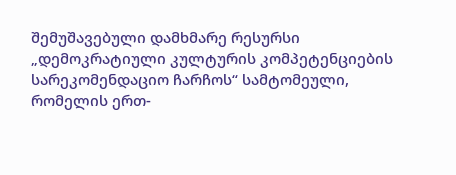შემუშავებული დამხმარე რესურსი „დემოკრატიული კულტურის კომპეტენციების სარეკომენდაციო ჩარჩოს“ სამტომეული, რომელის ერთ-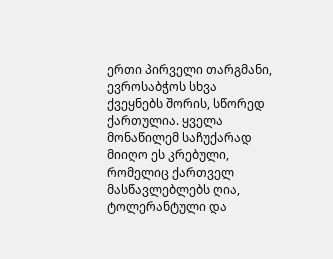ერთი პირველი თარგმანი, ევროსაბჭოს სხვა ქვეყნებს შორის, სწორედ ქართულია. ყველა მონაწილემ საჩუქარად  მიიღო ეს კრებული, რომელიც ქართველ მასწავლებლებს ღია, ტოლერანტული და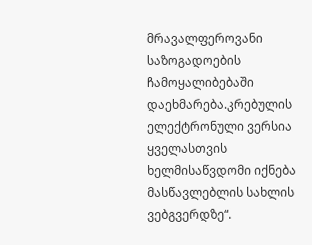მრავალფეროვანი საზოგადოების ჩამოყალიბებაში დაეხმარება.კრებულის ელექტრონული ვერსია ყველასთვის ხელმისაწვდომი იქნება მასწავლებლის სახლის ვებგვერდზე“.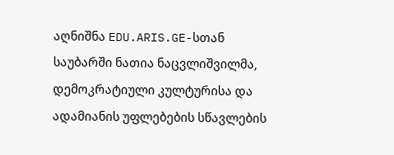აღნიშნა EDU.ARIS.GE-სთან საუბარში ნათია ნაცვლიშვილმა, დემოკრატიული კულტურისა და ადამიანის უფლებების სწავლების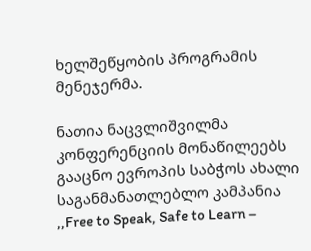ხელშეწყობის პროგრამის მენეჯერმა.

ნათია ნაცვლიშვილმა კონფერენციის მონაწილეებს გააცნო ევროპის საბჭოს ახალი საგანმანათლებლო კამპანია ,,Free to Speak, Safe to Learn –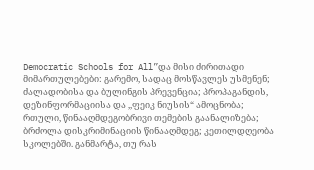Democratic Schools for All”და მისი ძირითადი მიმართულებები: გარემო, სადაც მოსწავლეს უსმენენ; ძალადობისა და ბულინგის პრევენცია; პროპაგანდის, დეზინფორმაციისა და ,,ფეიკ ნიუსის“ ამოცნობა; რთული, წინააღმდეგობრივი თემების გაანალიზება; ბრძოლა დისკრიმინაციის წინააღმდეგ; კეთილდღეობა სკოლებში. განმარტა, თუ რას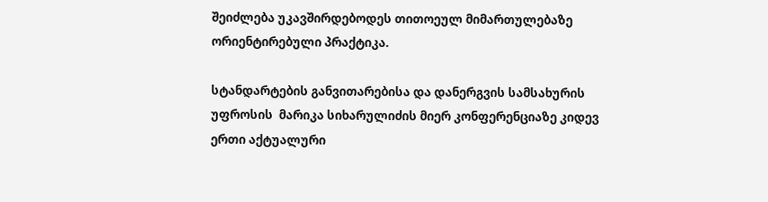შეიძლება უკავშირდებოდეს თითოეულ მიმართულებაზე ორიენტირებული პრაქტიკა.

სტანდარტების განვითარებისა და დანერგვის სამსახურის უფროსის  მარიკა სიხარულიძის მიერ კონფერენციაზე კიდევ ერთი აქტუალური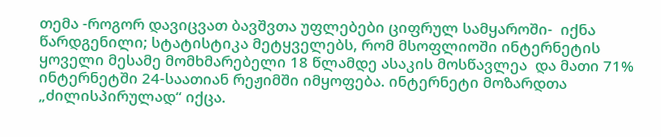თემა -როგორ დავიცვათ ბავშვთა უფლებები ციფრულ სამყაროში-  იქნა წარდგენილი; სტატისტიკა მეტყველებს, რომ მსოფლიოში ინტერნეტის ყოველი მესამე მომხმარებელი 18 წლამდე ასაკის მოსწავლეა  და მათი 71% ინტერნეტში 24-საათიან რეჟიმში იმყოფება. ინტერნეტი მოზარდთა „ძილისპირულად“ იქცა.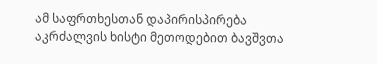ამ საფრთხესთან დაპირისპირება აკრძალვის ხისტი მეთოდებით ბავშვთა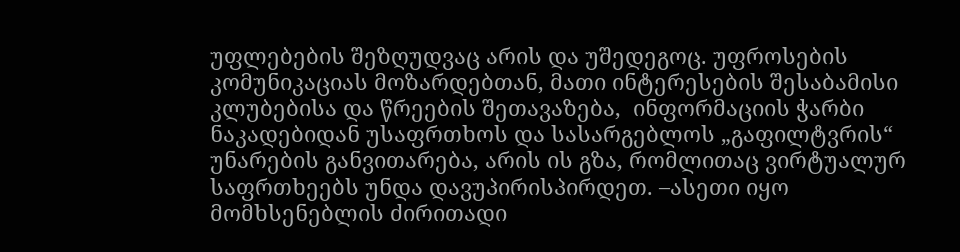უფლებების შეზღუდვაც არის და უშედეგოც. უფროსების კომუნიკაციას მოზარდებთან, მათი ინტერესების შესაბამისი კლუბებისა და წრეების შეთავაზება,  ინფორმაციის ჭარბი ნაკადებიდან უსაფრთხოს და სასარგებლოს „გაფილტვრის“ უნარების განვითარება, არის ის გზა, რომლითაც ვირტუალურ საფრთხეებს უნდა დავუპირისპირდეთ. –ასეთი იყო მომხსენებლის ძირითადი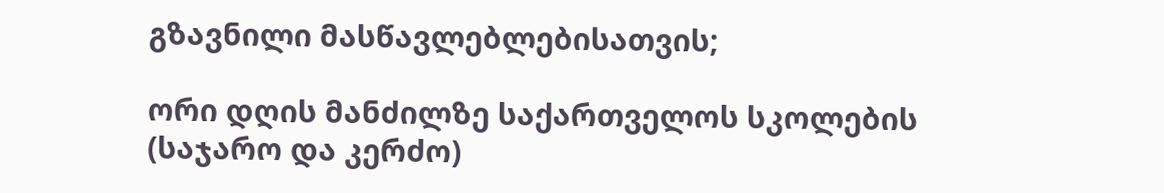გზავნილი მასწავლებლებისათვის;

ორი დღის მანძილზე საქართველოს სკოლების (საჯარო და კერძო)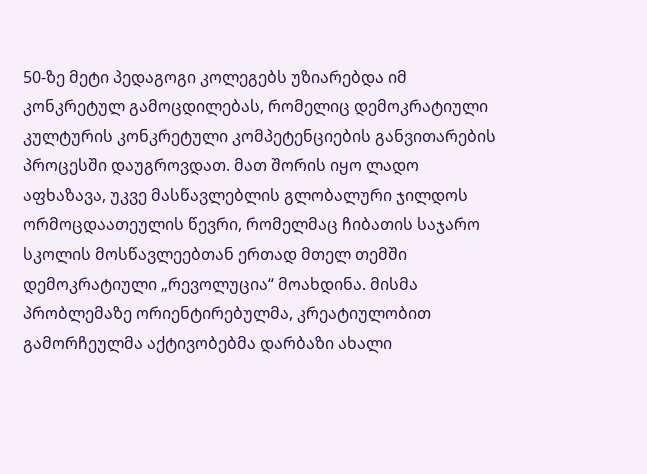50-ზე მეტი პედაგოგი კოლეგებს უზიარებდა იმ კონკრეტულ გამოცდილებას, რომელიც დემოკრატიული კულტურის კონკრეტული კომპეტენციების განვითარების პროცესში დაუგროვდათ. მათ შორის იყო ლადო აფხაზავა, უკვე მასწავლებლის გლობალური ჯილდოს ორმოცდაათეულის წევრი, რომელმაც ჩიბათის საჯარო სკოლის მოსწავლეებთან ერთად მთელ თემში დემოკრატიული „რევოლუცია“ მოახდინა. მისმა  პრობლემაზე ორიენტირებულმა, კრეატიულობით გამორჩეულმა აქტივობებმა დარბაზი ახალი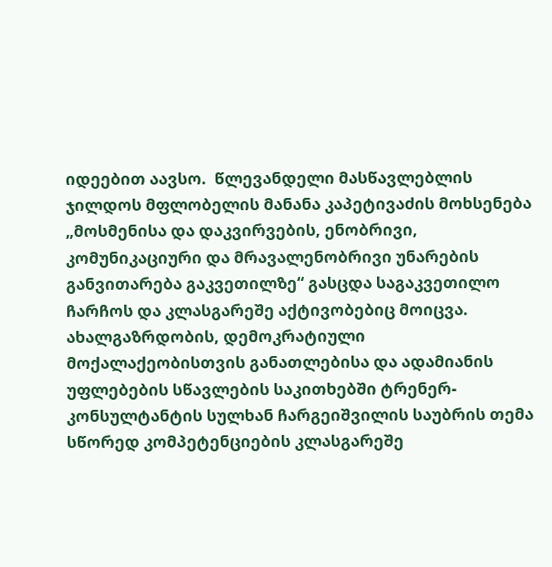იდეებით აავსო.  წლევანდელი მასწავლებლის ჯილდოს მფლობელის მანანა კაპეტივაძის მოხსენება „მოსმენისა და დაკვირვების, ენობრივი, კომუნიკაციური და მრავალენობრივი უნარების განვითარება გაკვეთილზე“ გასცდა საგაკვეთილო ჩარჩოს და კლასგარეშე აქტივობებიც მოიცვა. ახალგაზრდობის, დემოკრატიული მოქალაქეობისთვის განათლებისა და ადამიანის უფლებების სწავლების საკითხებში ტრენერ-კონსულტანტის სულხან ჩარგეიშვილის საუბრის თემა სწორედ კომპეტენციების კლასგარეშე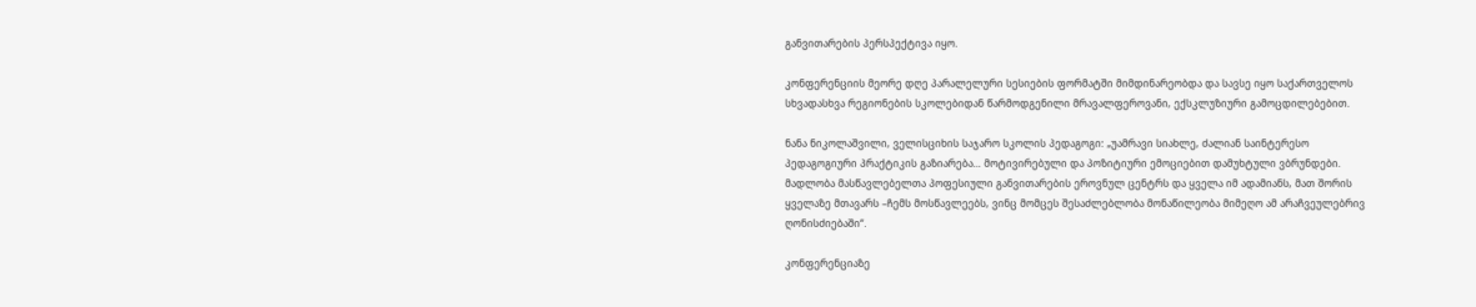განვითარების პერსპექტივა იყო.

კონფერენციის მეორე დღე პარალელური სესიების ფორმატში მიმდინარეობდა და სავსე იყო საქართველოს სხვადასხვა რეგიონების სკოლებიდან წარმოდგენილი მრავალფეროვანი, ექსკლუზიური გამოცდილებებით.

ნანა ნიკოლაშვილი, ველისციხის საჯარო სკოლის პედაგოგი: „უამრავი სიახლე, ძალიან საინტერესო პედაგოგიური პრაქტიკის გაზიარება… მოტივირებული და პოზიტიური ემოციებით დამუხტული ვბრუნდები. მადლობა მასწავლებელთა პოფესიული განვითარების ეროვნულ ცენტრს და ყველა იმ ადამიანს, მათ შორის ყველაზე მთავარს –ჩემს მოსწავლეებს, ვინც მომცეს შესაძლებლობა მონაწილეობა მიმეღო ამ არაჩვეულებრივ ღონისძიებაში“.

კონფერენციაზე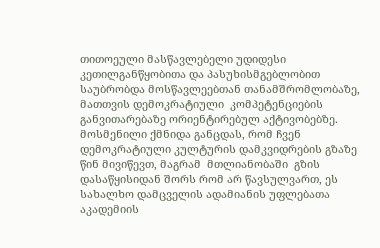თითოეული მასწავლებელი უდიდესი კეთილგანწყობითა და პასუხისმგებლობით საუბრობდა მოსწავლეებთან თანამშრომლობაზე, მათთვის დემოკრატიული  კომპეტენციების განვითარებაზე ორიენტირებულ აქტივობებზე. მოსმენილი ქმნიდა განცდას, რომ ჩვენ დემოკრატიული კულტურის დამკვიდრების გზაზე წინ მივიწევთ, მაგრამ  მთლიანობაში  გზის დასაწყისიდან შორს რომ არ წავსულვართ, ეს   სახალხო დამცველის ადამიანის უფლებათა აკადემიის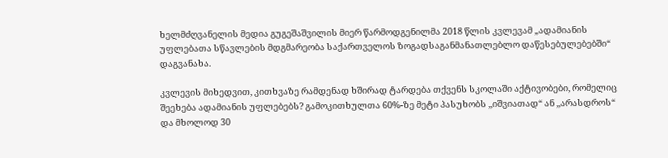ხელმძღვანელის მედია გუგეშაშვილის მიერ წარმოდგენილმა 2018 წლის კვლევამ „ადამიანის უფლებათა სწავლების მდგმარეობა საქართველოს ზოგადსაგანმანათლებლო დაწესებულებებში“ დაგვანახა.

კვლევის მიხედვით, კითხვაზე რამდენად ხშირად ტარდება თქვენს სკოლაში აქტივობები, რომელიც შეეხება ადამიანის უფლებებს? გამოკითხულთა 60%-ზე მეტი პასუხობს ,,იშვიათად“ ან ,,არასდროს“ და მხოლოდ 30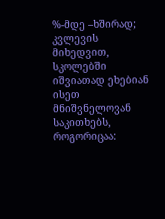%-მდე –ხშირად; კვლევის მიხედვით, სკოლებში იშვიათად ეხებიან ისეთ მნიშვნელოვან საკითხებს, როგორიცაა: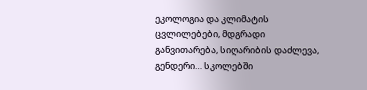ეკოლოგია და კლიმატის ცვლილებები, მდგრადი განვითარება, სიღარიბის დაძლევა, გენდერი… სკოლებში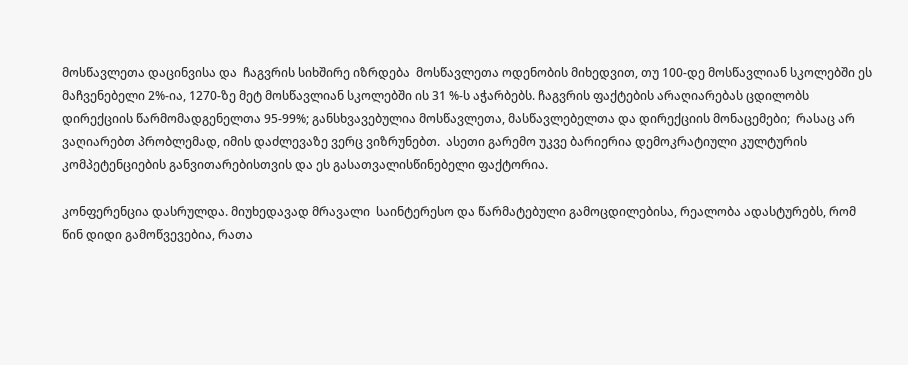მოსწავლეთა დაცინვისა და  ჩაგვრის სიხშირე იზრდება  მოსწავლეთა ოდენობის მიხედვით, თუ 100-დე მოსწავლიან სკოლებში ეს მაჩვენებელი 2%-ია, 1270-ზე მეტ მოსწავლიან სკოლებში ის 31 %-ს აჭარბებს. ჩაგვრის ფაქტების არაღიარებას ცდილობს დირექციის წარმომადგენელთა 95-99%; განსხვავებულია მოსწავლეთა, მასწავლებელთა და დირექციის მონაცემები;  რასაც არ ვაღიარებთ პრობლემად, იმის დაძლევაზე ვერც ვიზრუნებთ.  ასეთი გარემო უკვე ბარიერია დემოკრატიული კულტურის კომპეტენციების განვითარებისთვის და ეს გასათვალისწინებელი ფაქტორია.

კონფერენცია დასრულდა. მიუხედავად მრავალი  საინტერესო და წარმატებული გამოცდილებისა, რეალობა ადასტურებს, რომ წინ დიდი გამოწვევებია, რათა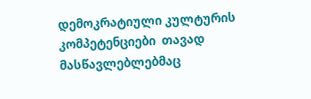დემოკრატიული კულტურის კომპეტენციები  თავად მასწავლებლებმაც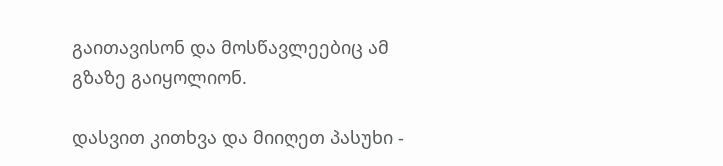გაითავისონ და მოსწავლეებიც ამ გზაზე გაიყოლიონ.

დასვით კითხვა და მიიღეთ პასუხი -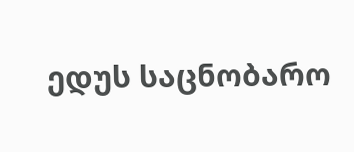ედუს საცნობარო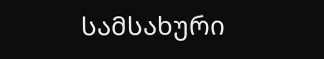სამსახური